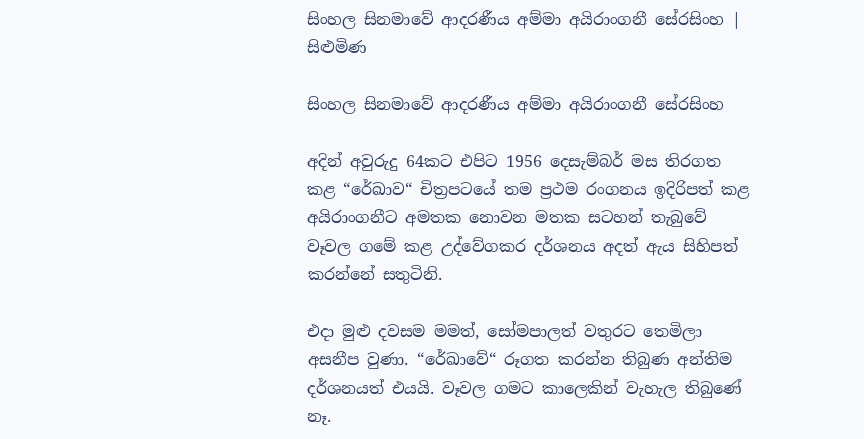සිංහල සිනමාවේ ආදරණීය අම්මා අයිරාංගනී සේරසිංහ | සිළුමිණ

සිංහල සිනමාවේ ආදරණීය අම්මා අයිරාංගනී සේරසිංහ

අදින් අවුරුදු 64කට එපිට 1956 දෙසැම්බර් මස තිරගත කළ “රේඛාව“ චිත්‍රපටයේ තම ප්‍රථම රංගනය ඉදිරිපත් කළ අයිරාංගනීට අමතක නොවන මතක සටහන් තැබුවේ වෑවල ගමේ කළ උද්වේගකර දර්ශනය අදත් ඇය සිහිපත් කරන්නේ සතුටිනි.

එදා මුළු දවසම මමත්, සෝමපාලත් වතුරට තෙමිලා අසනීප වුණා. “රේඛාවේ“ රූගත කරන්න තිබුණ අන්තිම දර්ශනයත් එයයි. වෑවල ගමට කාලෙකින් වැහැල තිබුණේ නෑ.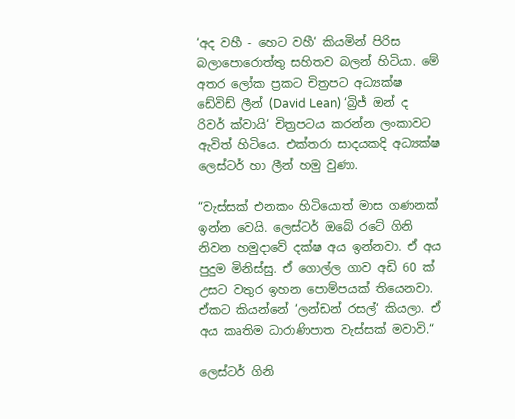‘අද වහී - හෙට වහී‘ කියමින් පිරිස බලාපොරොත්තු සහිතව බලන් හිටියා. මේ අතර ලෝක ප්‍රකට චිත්‍රපට අධ්‍යක්ෂ ඩේවිඩ් ලීන් (David Lean) ‘බ්‍රිජ් ඔන් ද රිවර් ක්වායි‘ චිත්‍රපටය කරන්න ලංකාවට ඇවිත් හිටියෙ. එක්තරා සාදයකදි අධ්‍යක්ෂ ලෙස්ටර් හා ලීන් හමු වුණා.

“වැස්සක් එනකං හිටියොත් මාස ගණනක් ඉන්න වෙයි. ලෙස්ටර් ඔබේ රටේ ගිනි නිවන හමුදාවේ දක්ෂ අය ඉන්නවා. ඒ අය පුදුම මිනිස්සු. ඒ ගොල්ල ගාව අඩි 60 ක් උසට වතුර ඉහන පොම්පයක් තියෙනවා. ඒකට කියන්නේ ‘ලන්ඩන් රසල්‘ කියලා. ඒ අය කෘතිම ධාරාණිපාත වැස්සක් මවාවි.“

ලෙස්ටර් ගිනි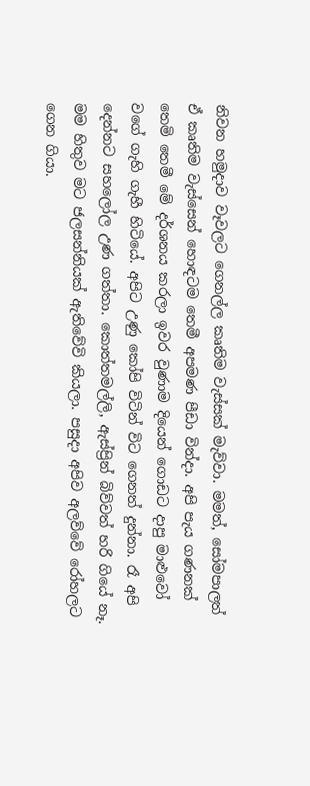නිවන හමුදාව වෑවලට ගෙනල්ල කෘතිම වැස්සක් මැව්වා. මමත්, සෝමපාලත් ඒ කෘතිම වැස්සෙන් හොඳටම තෙමී අපමණ පීඩා වින්දා. අපි පැය ගණනක් තෙමි තෙමී මේ දර්ශනය කරලා ඉවර වුණාම දියෙන් ගොඩට දාපු මාළුවෝ වගේ ගැහි ගැහී හිටියේ. අපිට උණු කෝපි විටින් විට ගෙනත් දුන්නා. රෑ අපි දෙන්නට සහලෝල උණ ගත්තා. කොත්තමල්ලි, ඇස්ප්‍රින් බිව්වත් හරි ගියේ නෑ. මම හිතුව මට ජලසන්නියක් ඇතිවේවි කියලා. පසුදා අපිව අලව්වේ රෝහලට ගෙන ගියා.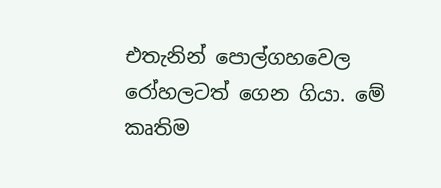එතැනින් පොල්ගහවෙල රෝහලටත් ගෙන ගියා. මේ කෘතිම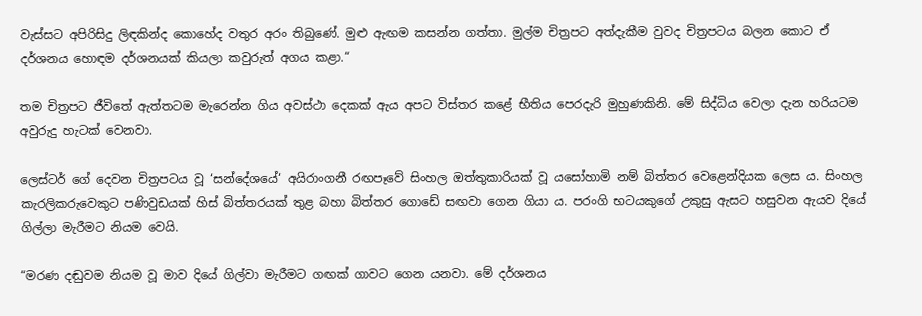වැස්සට අපිරිසිදු ලිඳකින්ද කොහේද වතුර අරං තිබුණේ. මුළු ඇඟම කසන්න ගත්තා. මුල්ම චිත්‍රපට අත්දැකීම වුවද චිත්‍රපටය බලන කොට ඒ දර්ශනය හොඳම දර්ශනයක් කියලා කවුරුත් අගය කළා.“

තම චිත්‍රපට ජීවිතේ ඇත්තටම මැරෙන්න ගිය අවස්ථා දෙකක් ඇය අපට විස්තර කළේ භීතිය පෙරදැරි මුහුණකිනි. මේ සිද්ධිය වෙලා දැන හරියටම අවුරුදු හැටක් වෙනවා.

ලෙස්ටර් ගේ දෙවන චිත්‍රපටය වූ ‘සන්දේශයේ‘ අයිරාංගනී රඟපෑවේ සිංහල ඔත්තුකාරියක් වූ යසෝහාමි නම් බිත්තර වෙළෙන්දියක ලෙස ය. සිංහල කැරලිකරුවෙකුට පණිවුඩයක් හිස් බිත්තරයක් තුළ බහා බිත්තර ගොඩේ සඟවා ගෙන ගියා ය. පරංගි භටයකුගේ උකුසු ඇසට හසුවන ඇයව දියේ ගිල්ලා මැරීමට නියම වෙයි.

“මරණ දඬුවම නියම වූ මාව දියේ ගිල්වා මැරීමට ගඟක් ගාවට ගෙන යනවා. මේ දර්ශනය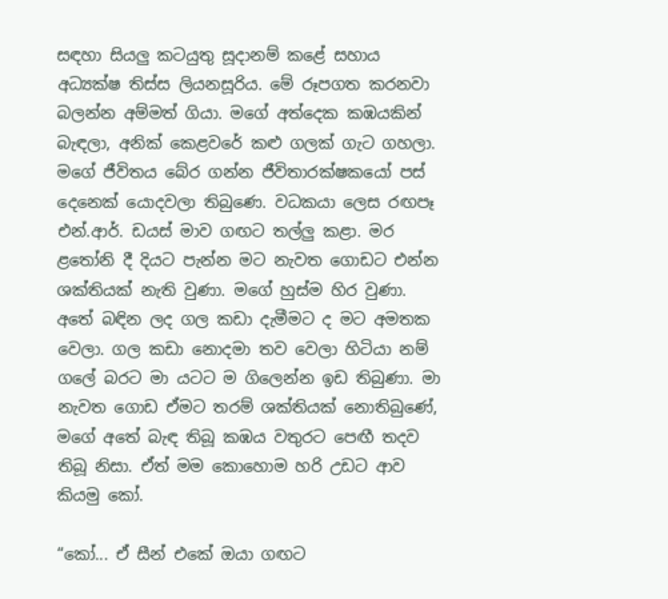සඳහා සියලු කටයුතු සූදානම් කළේ සහාය අධ්‍යක්ෂ තිස්ස ලියනසූරිය. මේ රූපගත කරනවා බලන්න අම්මත් ගියා. මගේ අත්දෙක කඹයකින් බැඳලා, අනික් කෙළවරේ කළු ගලක් ගැට ගහලා. මගේ ජීවිතය බේර ගන්න ජීවිතාරක්ෂකයෝ පස් දෙනෙක් යොදවලා තිබුණෙ. වධකයා ලෙස රඟපෑ එන්.ආර්. ඩයස් මාව ගඟට තල්ලු කළා. මර ළතෝනි දී දියට පැන්න මට නැවත ගොඩට එන්න ශක්තියක් නැති වුණා. මගේ හුස්ම හිර වුණා. අතේ බඳින ලද ගල කඩා දැමීමට ද මට අමතක වෙලා. ගල කඩා නොදමා තව වෙලා හිටියා නම් ගලේ බරට මා යටට ම ගිලෙන්න ඉඩ තිබුණා. මා නැවත ගොඩ ඒමට තරම් ශක්තියක් නොතිබුණේ, මගේ අතේ බැඳ තිබූ කඹය වතුරට පෙඟී තදව තිබූ නිසා. ඒත් මම කොහොම හරි උඩට ආව කියමු කෝ.

“කෝ... ඒ සීන් එකේ ඔයා ගඟට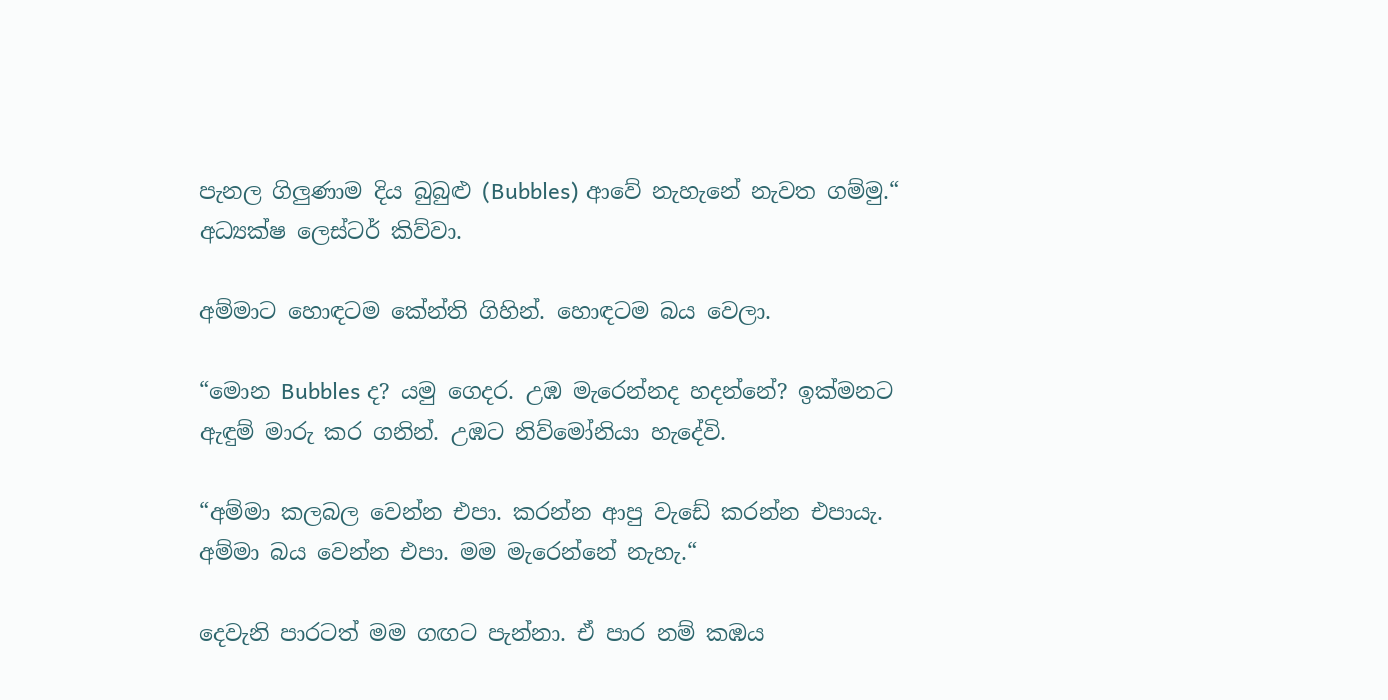පැනල ගිලුණාම දිය බුබුළු (Bubbles) ආවේ නැහැනේ නැවත ගම්මු.“ අධ්‍යක්ෂ ලෙස්ටර් කිව්වා.

අම්මාට හොඳටම කේන්ති ගිහින්. හොඳටම බය වෙලා.

“මොන Bubbles ද? යමු ගෙදර. උඹ මැරෙන්නද හදන්නේ? ඉක්මනට ඇඳුම් මාරු කර ගනින්. උඹට නිව්මෝනියා හැදේවි.

“අම්මා කලබල වෙන්න එපා. කරන්න ආපු වැඩේ කරන්න එපායැ. අම්මා බය වෙන්න එපා. මම මැරෙන්නේ නැහැ.“

දෙවැනි පාරටත් මම ගඟට පැන්නා. ඒ පාර නම් කඹය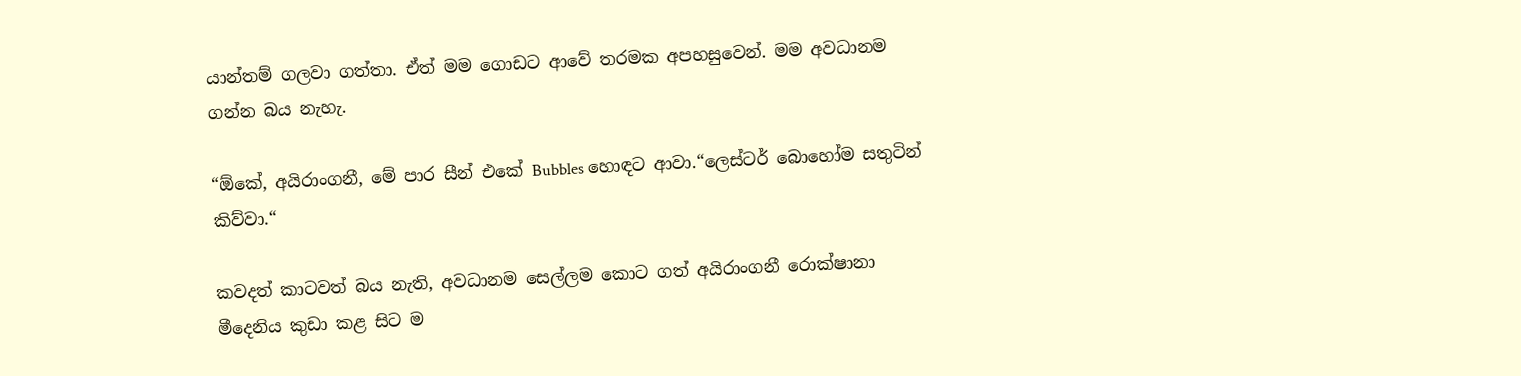යාන්තම් ගලවා ගත්තා. ඒත් මම ගොඩට ආවේ තරමක අපහසුවෙන්. මම අවධානම ගන්න බය නැහැ.

“ඕකේ, අයිරාංගනී, මේ පාර සීන් එකේ Bubbles හොඳට ආවා.“ලෙස්ටර් බොහෝම සතුටින් කිව්වා.“

කවදත් කාටවත් බය නැති, අවධානම සෙල්ලම කොට ගත් අයිරාංගනී රොක්ෂානා මීදෙනිය කුඩා කළ සිට ම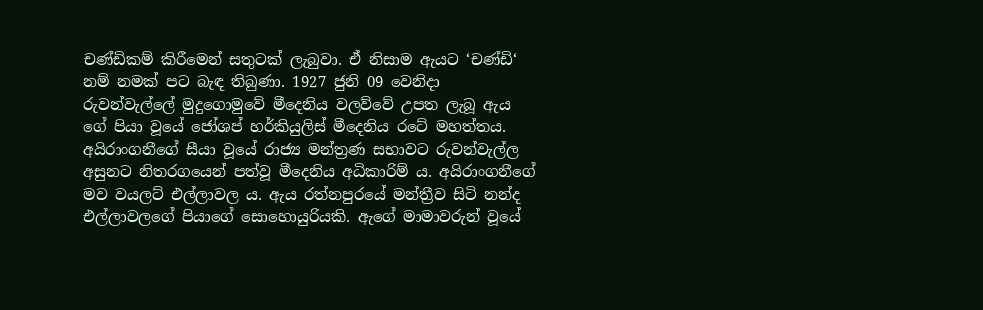චණ්ඩිකම් කිරීමෙන් සතුටක් ලැබුවා. ඒ නිසාම ඇයට ‘චණ්ඩි‘ නම් නමක් පට බැඳ තිබුණා. 1927 ජුනි 09 වෙනිදා රුවන්වැල්ලේ මුදුගොමුවේ මීදෙනිය වලව්වේ උපත ලැබූ ඇය ගේ පියා වූයේ ජෝශප් හර්කියුලිස් මීදෙනිය රටේ මහත්තය. අයිරාංගනීගේ සීයා වූයේ රාජ්‍ය මන්ත්‍රණ සභාවට රුවන්වැල්ල අසුනට නිතරගයෙන් පත්වූ මීදෙනිය අධිකාරිම් ය. අයිරාංගනීගේ මව වයලට් එල්ලාවල ය. ඇය රත්නපුරයේ මන්ත්‍රීව සිටි නන්ද එල්ලාවලගේ පියාගේ සොහොයුරියකි. ඇගේ මාමාවරුන් වූයේ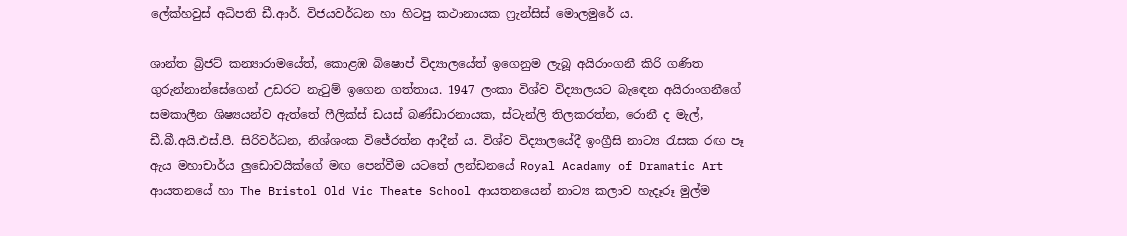ලේක්හවුස් අධිපති ඩී.ආර්. විජයවර්ධන හා හිටපු කථානායක ෆ්‍රැන්සිස් මොලමුරේ ය.

ශාන්ත බ්‍රිජට් කන්‍යාරාමයේත්, කොළඹ බිෂොප් විද්‍යාලයේත් ඉගෙනුම ලැබූ අයිරාංගනී කිරි ගණිත ගුරුන්නාන්සේගෙන් උඩරට නැටුම් ඉගෙන ගත්තාය. 1947 ලංකා විශ්ව විද්‍යාලයට බැඳෙන අයිරාංගනීගේ සමකාලීන ශිෂ්‍යයන්ව ඇත්තේ ෆීලික්ස් ඩයස් බණ්ඩාරනායක, ස්ටැන්ලි තිලකරත්න, රොනී ද මැල්, ඩී.බී.අයි.එස්.පී. සිරිවර්ධන, නිශ්ශංක විජේරත්න ආදීන් ය. විශ්ව විද්‍යාලයේදී ඉංග්‍රීසි නාට්‍ය රැසක රඟ පෑ ඇය මහාචාර්ය ලුඩොවයික්ගේ මඟ පෙන්වීම යටතේ ලන්ඩනයේ Royal Acadamy of Dramatic Art ආයතනයේ හා The Bristol Old Vic Theate School ආයතනයෙන් නාට්‍ය කලාව හැදෑරූ මුල්ම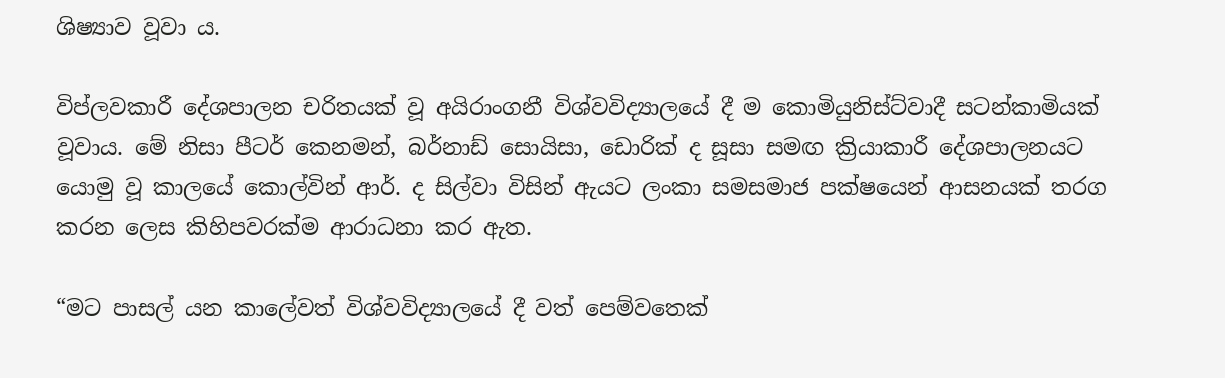ශිෂ්‍යාව වූවා ය.

විප්ලවකාරී දේශපාලන චරිතයක් වූ අයිරාංගනී විශ්වවිද්‍යාලයේ දී ම කොමියුනිස්ට්වාදී සටන්කාමියක් වූවාය. මේ නිසා පීටර් කෙනමන්, බර්නාඩ් සොයිසා, ඩොරික් ද සූසා සමඟ ක්‍රියාකාරී දේශපාලනයට යොමු වූ කාලයේ කොල්වින් ආර්. ද සිල්වා විසින් ඇයට ලංකා සමසමාජ පක්ෂයෙන් ආසනයක් තරග කරන ලෙස කිහිපවරක්ම ආරාධනා කර ඇත.

“මට පාසල් යන කාලේවත් විශ්වවිද්‍යාලයේ දී වත් පෙම්වතෙක්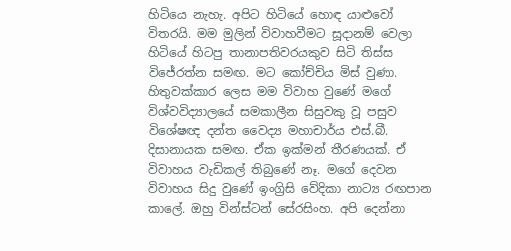හිටියෙ නැහැ. අපිට හිටියේ හොඳ යාළුවෝ විතරයි. මම මුලින් විවාහවීමට සූදානම් වෙලා හිටියේ හිටපු තානාපතිවරයකුව සිටි තිස්ස විජේරත්න සමඟ. මට කෝච්චිය මිස් වුණා. හිතුවක්කාර ලෙස මම විවාහ වුණේ මගේ විශ්වවිද්‍යාලයේ සමකාලීන සිසුවකු වූ පසුව විශේෂඥ දන්ත වෛද්‍ය මහාචාර්ය එස්.බී. දිසානායක සමඟ. ඒක ඉක්මන් තීරණයක්. ඒ විවාහය වැඩිකල් තිබුණේ නෑ. මගේ දෙවන විවාහය සිදු වුණේ ඉංග්‍රිසි වේදිකා නාට්‍ය රඟපාන කාලේ. ඔහු වින්ස්ටන් සේරසිංහ. අපි දෙන්නා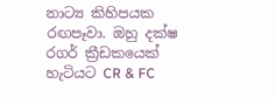නාට්‍ය කිහිපයක රඟපෑවා. ඔහු දක්ෂ රගර් ක්‍රීඩකයෙක් හැටියට CR & FC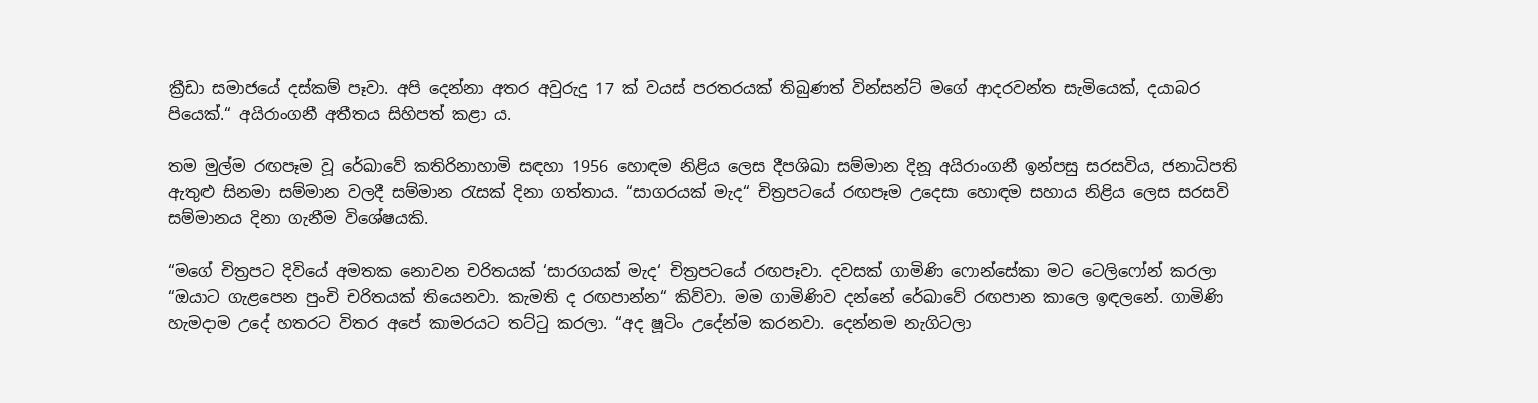ක්‍රීඩා සමාජයේ දස්කම් පෑවා. අපි දෙන්නා අතර අවුරුදු 17 ක් වයස් පරතරයක් තිබුණත් වින්සන්ට් මගේ ආදරවන්ත සැමියෙක්, දයාබර පියෙක්.“ අයිරාංගනී අතීතය සිහිපත් කළා ය.

තම මුල්ම රඟපෑම වූ රේඛාවේ කතිරිනාහාමි සඳහා 1956 හොඳම නිළිය ලෙස දීපශිඛා සම්මාන දිනූ අයිරාංගනී ඉන්පසු සරසවිය, ජනාධිපති ඇතුළු සිනමා සම්මාන වලදී සම්මාන රැසක් දිනා ගත්තාය. “සාගරයක් මැද“ චිත්‍රපටයේ රඟපෑම උදෙසා හොඳම සහාය නිළිය ලෙස සරසවි සම්මානය දිනා ගැනීම විශේෂයකි.

“මගේ චිත්‍රපට දිවියේ අමතක නොවන චරිතයක් ‘සාරගයක් මැද‘ චිත්‍රපටයේ රඟපෑවා. දවසක් ගාමිණි ෆොන්සේකා මට ටෙලිෆෝන් කරලා “ඔයාට ගැළපෙන පුංචි චරිතයක් තියෙනවා. කැමති ද රඟපාන්න“ කිව්වා. මම ගාමිණිව දන්නේ රේඛාවේ රඟපාන කාලෙ ඉඳලනේ. ගාමිණි හැමදාම උදේ හතරට විතර අපේ කාමරයට තට්ටු කරලා. “අද ෂූටිං උදේන්ම කරනවා. දෙන්නම නැගිටලා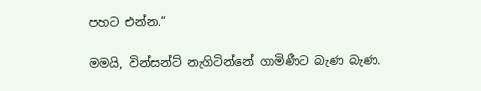පහට එන්න.“

මමයි, වින්සන්ට් නැගිටින්නේ ගාමිණීට බැණ බැණ.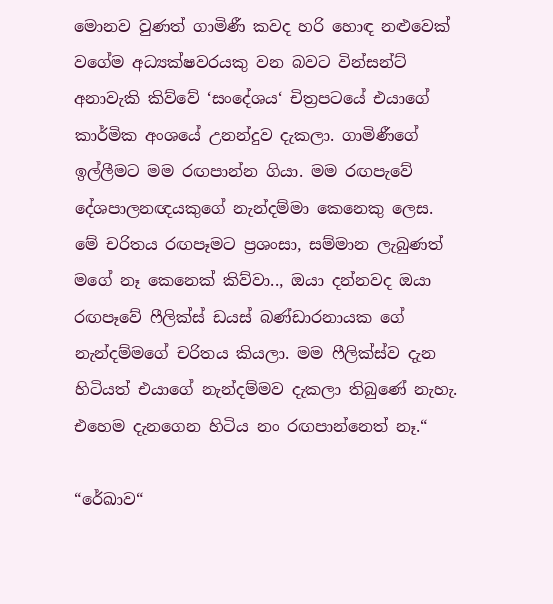මොනව වුණත් ගාමිණී කවද හරි හොඳ නළුවෙක් වගේම අධ්‍යක්ෂවරයකු වන බවට වින්සන්ට් අනාවැකි කිව්වේ ‘සංදේශය‘ චිත්‍රපටයේ එයාගේ කාර්මික අංශයේ උනන්දුව දැකලා. ගාමිණීගේ ඉල්ලීමට මම රඟපාන්න ගියා. මම රඟපැවේ දේශපාලනඥයකුගේ නැන්දම්මා කෙනෙකු ලෙස. මේ චරිතය රඟපෑමට ප්‍රශංසා, සම්මාන ලැබුණත් මගේ නෑ කෙනෙක් කිව්වා.., ඔයා දන්නවද ඔයා රඟපෑවේ ෆීලික්ස් ඩයස් බණ්ඩාරනායක ගේ නැන්දම්මගේ චරිතය කියලා. මම ෆීලික්ස්ව දැන හිටියත් එයාගේ නැන්දම්මව දැකලා තිබුණේ නැහැ. එහෙම දැනගෙන හිටිය නං රඟපාන්නෙත් නෑ.“

“රේඛාව“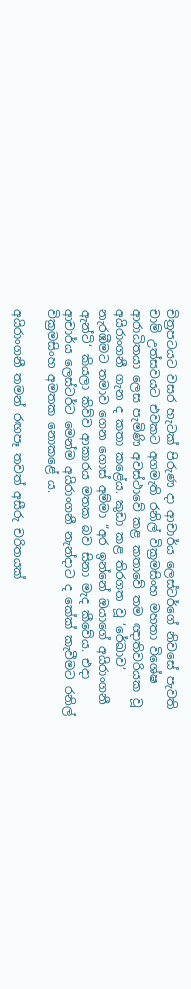චිත්‍රපටයට වසර හැටක් පිරුණ දා ආචාර්ය ලෙස්ටර්ගේ නිවසේ පැවති චාම් උත්සවයට එවකට අගමැති රනිල් වික්‍රමසිංහ මහතා විශේෂ ආරාධිතයා ලෙස පැමිණි අවස්ථාවේ කළ කතාවේ තම ඥාතිවරියක වූ අයිරාංගනී ගැන ද කතා කළේය. කුඩා කළ තිරගත වූ ‘රේඛාව‘ නැරඹීමට තමාව ගෙන ගොස් අම්මා “අර ඉන්නේ ඔයාගේ අයිරාංගනී ඇන්ටි‘ කියලා කිව්ව ආකාරය මතක බව සිනා මැද කීවේය. එදා ආචාර්ය ලෙස්ටර්ට මෙන්ම අයිරාංගනී නැන්දාට ද කේක් කැවීමට රනිල් වික්‍රමසිංහ අමතක නොකළේ ය.

අයිරාංගනී තමන් රඟපෑ තවත් අසීරු චරිතයක්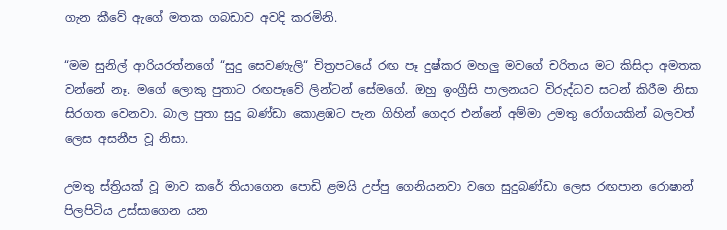ගැන කීවේ ඇගේ මතක ගබඩාව අවදි කරමිනි.

“මම සුනිල් ආරියරත්නගේ “සුදු සෙවණැලි“ චිත්‍රපටයේ රඟ පෑ දුෂ්කර මහලු මවගේ චරිතය මට කිසිදා අමතක වන්නේ නෑ. මගේ ලොකු පුතාට රඟපෑවේ ලින්ටන් සේමගේ. ඔහු ඉංග්‍රීසි පාලනයට විරුද්ධව සටන් කිරීම නිසා සිරගත වෙනවා. බාල පුතා සුදු බණ්ඩා කොළඹට පැන ගිහින් ගෙදර එන්නේ අම්මා උමතු රෝගයකින් බලවත් ලෙස අසනීප වූ නිසා.

උමතු ස්ත්‍රියක් වූ මාව කරේ තියාගෙන පොඩි ළමයි උප්පු ගෙනියනවා වගෙ සුදුබණ්ඩා ලෙස රඟපාන රොෂාන් පිලපිටිය උස්සාගෙන යන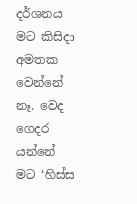දර්ශනය මට කිසිදා අමතක වෙන්නේ නෑ. වෙද ගෙදර යන්නේ මට ‘හිස්ස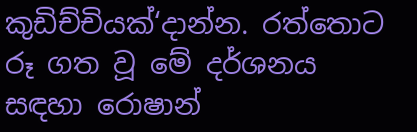කුඩිච්චියක්‘දාන්න. රත්තොට රූ ගත වූ මේ දර්ශනය සඳහා රොෂාන්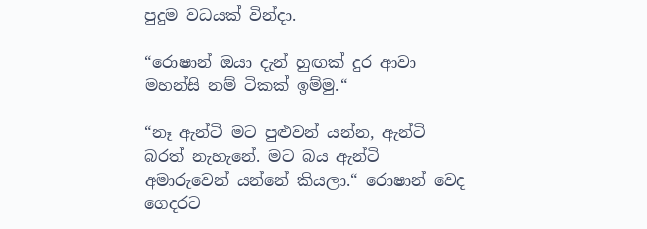පුදුම වධයක් වින්දා.

“රොෂාන් ඔයා දැන් හුඟක් දුර ආවා මහන්සි නම් ටිකක් ඉම්මු.“

“නෑ ඇන්ටි මට පුළුවන් යන්න, ඇන්ටි බරත් නැහැනේ. මට බය ඇන්ටි අමාරුවෙන් යන්නේ කියලා.“ රොෂාන් වෙද ගෙදරට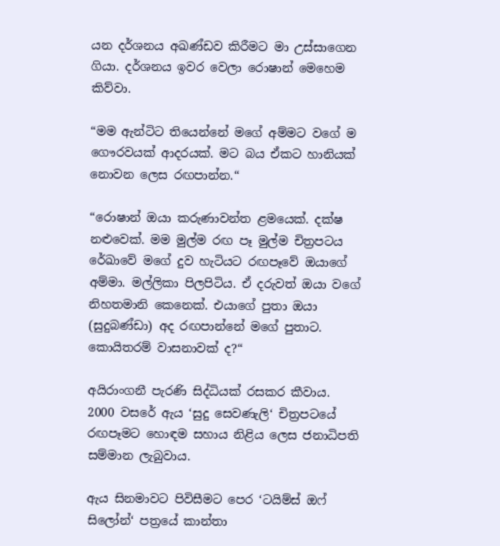යන දර්ශනය අඛණ්ඩව කිරීමට මා උස්සාගෙන ගියා. දර්ශනය ඉවර වෙලා රොෂාන් මෙහෙම කිව්වා.

“මම ඇන්ටිට තියෙන්නේ මගේ අම්මට වගේ ම ගෞරවයක් ආදරයක්. මට බය ඒකට හානියක් නොවන ලෙස රඟපාන්න.“

“රොෂාන් ඔයා කරුණාවන්ත ළමයෙක්. දක්ෂ නළුවෙක්. මම මුල්ම රඟ පෑ මුල්ම චිත්‍රපටය රේඛාවේ මගේ දුව හැටියට රඟපෑවේ ඔයාගේ අම්මා. මල්ලිකා පිලපිටිය. ඒ දරුවත් ඔයා වගේ නිහතමානි කෙනෙක්. එයාගේ පුතා ඔයා (සුදුබණ්ඩා) අද රඟපාන්නේ මගේ පුතාට. කොයිතරම් වාසනාවක් ද?“

අයිරාංගනී පැරණි සිද්ධියක් රසකර කීවාය. 2000 වසරේ ඇය ‘සුදු සෙවණැලි‘ චිත්‍රපටයේ රඟපෑමට හොඳම සහාය නිළිය ලෙස ජනාධිපති සම්මාන ලැබුවාය.

ඇය සිනමාවට පිවිසීමට පෙර ‘ටයිම්ස් ඔෆ් සිලෝන්‘ පත්‍රයේ කාන්තා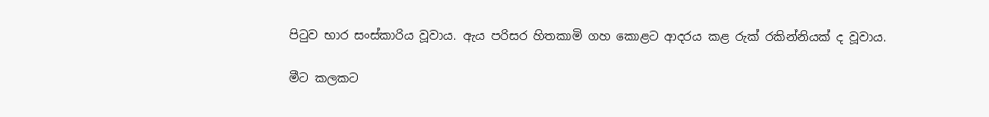පිටුව භාර සංස්කාරිය වූවාය. ඇය පරිසර හිතකාමි ගහ කොළට ආදරය කළ රුක් රකින්නියක් ද වූවාය.

මීට කලකට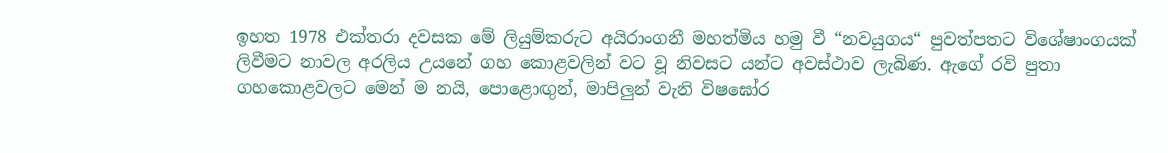ඉහත 1978 එක්තරා දවසක මේ ලියුම්කරුට අයිරාංගනී මහත්මිය හමු වී “නවයුගය“ පුවත්පතට විශේෂාංගයක් ලිවීමට නාවල අරලිය උයනේ ගහ කොළවලින් වට වූ නිවසට යන්ට අවස්ථාව ලැබිණ. ඇගේ රවි පුතා ගහකොළවලට මෙන් ම නයි, පොළොඟුන්, මාපිලුන් වැනි විෂඝෝර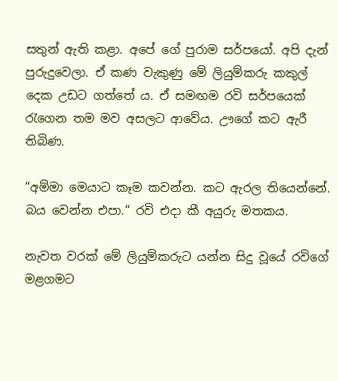සතුන් ඇති කළා. අපේ ගේ පුරාම සර්පයෝ. අපි දැන් පුරුදුවෙලා. ඒ කණ වැකුණු මේ ලියුම්කරු කකුල් දෙක උඩට ගත්තේ ය. ඒ සමඟම රවි සර්පයෙක් රැගෙන තම මව අසලට ආවේය. ඌගේ කට ඇරී තිබිණ.

“අම්මා මෙයාට කෑම කවන්න. කට ඇරල තියෙන්නේ. බය වෙන්න එපා.“ රවි එදා කී අයුරු මතකය.

නැවත වරක් මේ ලියුම්කරුට යන්න සිදු වූයේ රවිගේ මළගමට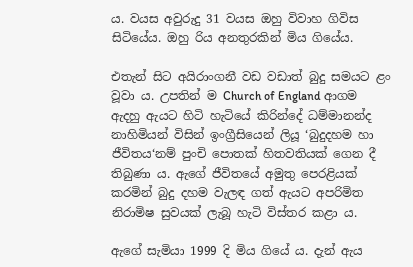ය. වයස අවුරුදු 31 වයස ඔහු විවාහ ගිවිස සිටියේය. ඔහු රිය අනතුරකින් මිය ගියේය.

එතැන් සිට අයිරාංගනී වඩ වඩාත් බුදු සමයට ළං වූවා ය. උපතින් ම Church of England ආගම ඇදහු ඇයට හිටි හැටියේ කිරින්දේ ධම්මානන්ද නාහිමියන් විසින් ඉංග්‍රීසියෙන් ලියූ ‘බුදුදහම හා ජීවිතය‘නම් පුංචි පොතක් හිතවතියක් ගෙන දී තිබුණා ය. ඇගේ ජීවිතයේ අමුතු පෙරළියක් කරමින් බුදු දහම වැලඳ ගත් ඇයට අපරිමිත නිරාමිෂ සුවයක් ලැබූ හැටි විස්තර කළා ය.

ඇගේ සැමියා 1999 දි මිය ගියේ ය. දැන් ඇය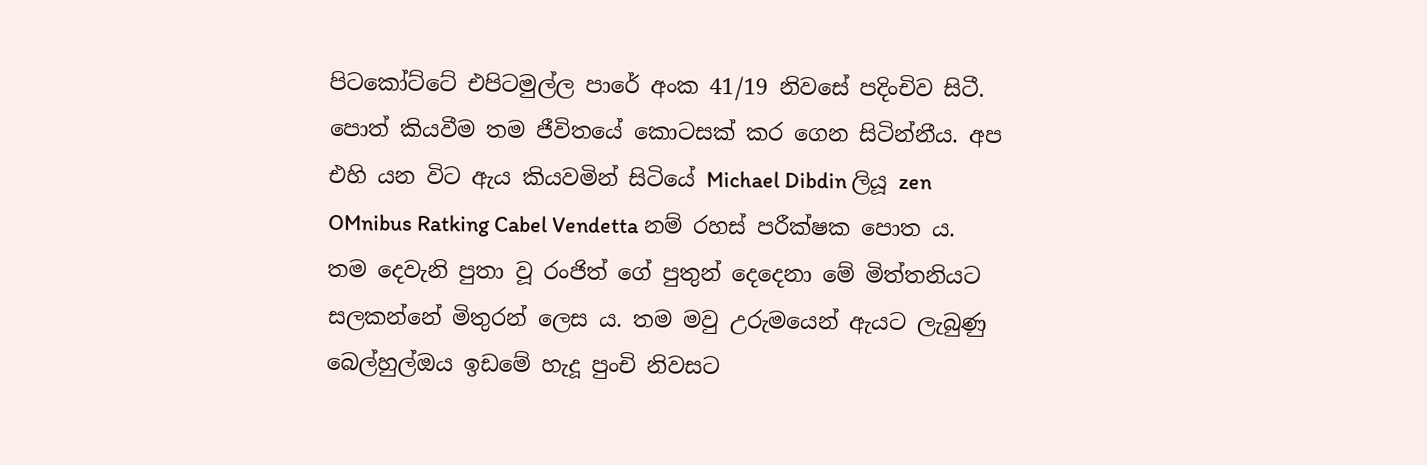පිටකෝට්ටේ එපිටමුල්ල පාරේ අංක 41/19 නිවසේ පදිංචිව සිටී. පොත් කියවීම තම ජීවිතයේ කොටසක් කර ගෙන සිටින්නීය. අප එහි යන විට ඇය කියවමින් සිටියේ Michael Dibdin ලියූ zen OMnibus Ratking Cabel Vendetta නම් රහස් පරීක්ෂක පොත ය. තම දෙවැනි පුතා වූ රංජිත් ගේ පුතුන් දෙදෙනා මේ මිත්තනියට සලකන්නේ මිතුරන් ලෙස ය. තම මවු උරුමයෙන් ඇයට ලැබුණු බෙල්හුල්ඔය ඉඩමේ හැදූ පුංචි නිවසට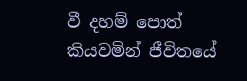වී දහම් පොත් කියවමින් ජීවිතයේ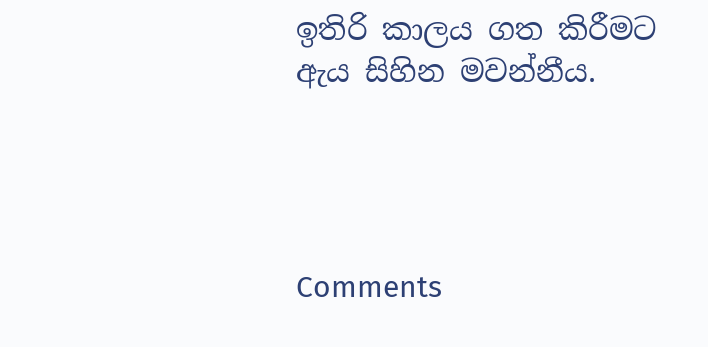ඉතිරි කාලය ගත කිරීමට ඇය සිහින මවන්නීය.




Comments